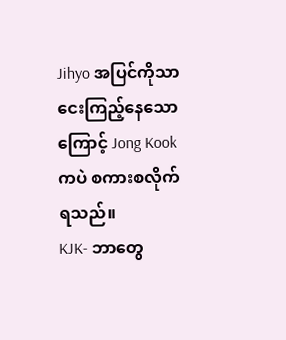Jihyo အပြင်ကိုသာငေးကြည့်နေသောကြောင့် Jong Kook ကပဲ စကားစလိုက်ရသည်။
KJK- ဘာတွေ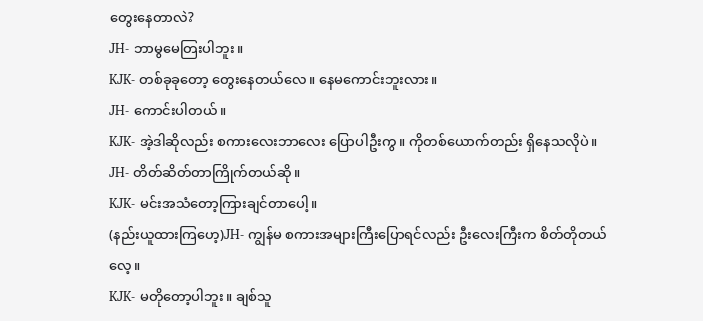တွေးနေတာလဲ?
JH- ဘာမွမေတြးပါဘူး။
KJK- တစ်ခုခုတော့ တွေးနေတယ်လေ။ နေမကောင်းဘူးလား။
JH- ကောင်းပါတယ်။
KJK- အဲ့ဒါဆိုလည်း စကားလေးဘာလေး ပြောပါဦးကွ။ ကိုတစ်ယောက်တည်း ရှိနေသလိုပဲ။
JH- တိတ်ဆိတ်တာကြိုက်တယ်ဆို။
KJK- မင်းအသံတော့ကြားချင်တာပေါ့။
(နည်းယူထားကြဟေ့)JH- ကျွန်မ စကားအများကြီးပြောရင်လည်း ဦးလေးကြီးက စိတ်တိုတယ်လေ့။
KJK- မတိုတော့ပါဘူး။ ချစ်သူ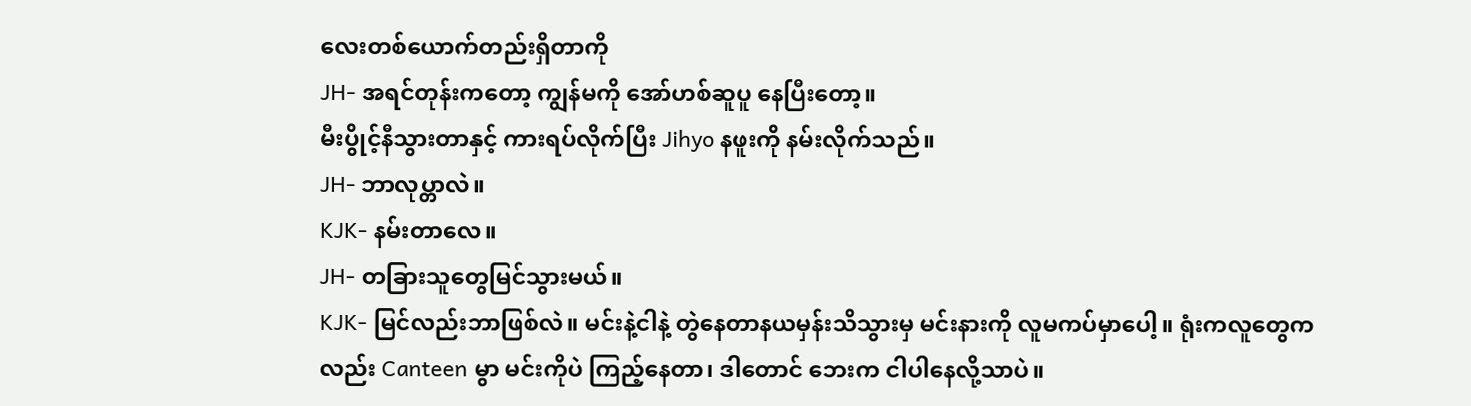လေးတစ်ယောက်တည်းရှိတာကို
JH- အရင်တုန်းကတော့ ကျွန်မကို အော်ဟစ်ဆူပူ နေပြီးတော့။
မီးပွိုင့်နီသွားတာနှင့် ကားရပ်လိုက်ပြီး Jihyo နဖူးကို နမ်းလိုက်သည်။
JH- ဘာလုပ္တာလဲ။
KJK- နမ်းတာလေ။
JH- တခြားသူတွေမြင်သွားမယ်။
KJK- မြင်လည်းဘာဖြစ်လဲ။ မင်းနဲ့ငါနဲ့ တွဲနေတာနယမှန်းသိသွားမှ မင်းနားကို လူမကပ်မှာပေါ့။ ရုံးကလူတွေကလည်း Canteen မွာ မင်းကိုပဲ ကြည့်နေတာ၊ ဒါတောင် ဘေးက ငါပါနေလို့သာပဲ။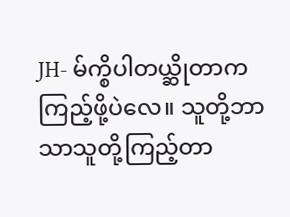JH- မ်က္စိပါတယ္ဆိုတာက ကြည့်ဖို့ပဲလေ။ သူတို့ဘာသာသူတို့ကြည့်တာ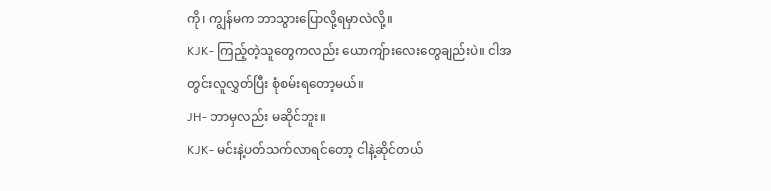ကို၊ ကျွန်မက ဘာသွားပြောလို့ရမှာလဲလို့။
KJK- ကြည့်တဲ့သူတွေကလည်း ယောကျ်ားလေးတွေချည်းပဲ။ ငါအတွင်းလူလွှတ်ပြီး စုံစမ်းရတော့မယ်။
JH- ဘာမှလည်း မဆိုင်ဘူး။
KJK- မင်းနဲ့ပတ်သက်လာရင်တော့ ငါနဲ့ဆိုင်တယ်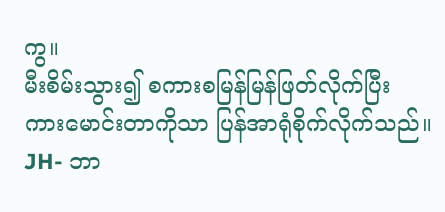ကွ။
မီးစိမ်းသွား၍ စကားစမြန်မြန်ဖြတ်လိုက်ပြီး ကားမောင်းတာကိုသာ ပြန်အာရုံစိုက်လိုက်သည်။
JH- ဘာ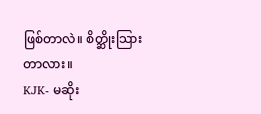ဖြစ်တာလဲ။ စိတ္ဆိုးသြားတာလား။
KJK- မဆိုး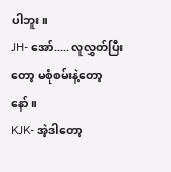ပါဘူး။
JH- အော်..... လူလွှတ်ပြီးတော့ မစုံစမ်းနဲ့တော့နော်။
KJK- အဲ့ဒါတော့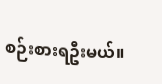စဉ်းစားရဦးမယ်။